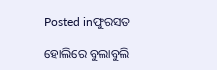Posted inଫୁରସତ

ହୋଲିରେ ବୁଲାବୁଲି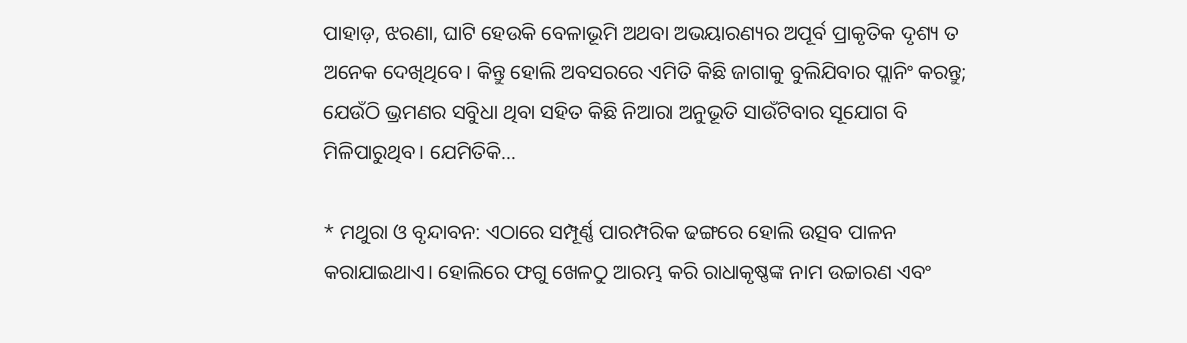ପାହାଡ଼, ଝରଣା, ଘାଟି ହେଉକି ବେଳାଭୂମି ଅଥବା ଅଭୟାରଣ୍ୟର ଅପୂର୍ବ ପ୍ରାକୃତିକ ଦୃଶ୍ୟ ତ ଅନେକ ଦେଖିଥିବେ। କିନ୍ତୁ ହୋଲି ଅବସରରେ ଏମିତି କିଛି ଜାଗାକୁ ବୁଲିଯିବାର ପ୍ଲାନିଂ କରନ୍ତୁ; ଯେଉଁଠି ଭ୍ରମଣର ସବୁିଧା ଥିବା ସହିତ କିଛି ନିଆରା ଅନୁଭୂତି ସାଉଁଟିବାର ସୂଯୋଗ ବି ମିଳିପାରୁଥିବ। ଯେମିତିକି…

* ମଥୁରା ଓ ବୃନ୍ଦାବନ: ଏଠାରେ ସମ୍ପୂର୍ଣ୍ଣ ପାରମ୍ପରିକ ଢଙ୍ଗରେ ହୋଲି ଉତ୍ସବ ପାଳନ କରାଯାଇଥାଏ। ହୋଲିରେ ଫଗୁ ଖେଳଠୁ ଆରମ୍ଭ କରି ରାଧାକୃଷ୍ଣଙ୍କ ନାମ ଉଚ୍ଚାରଣ ଏବଂ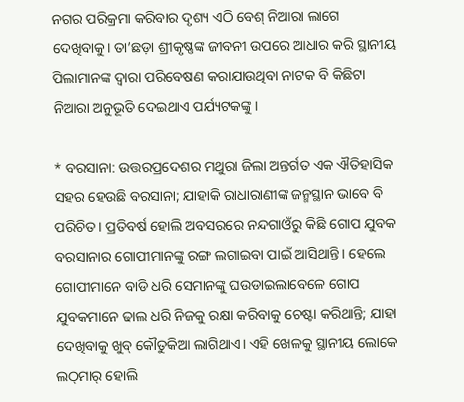ନଗର ପରିକ୍ରମା କରିବାର ଦୃଶ୍ୟ ଏଠି ବେଶ୍‌ ନିଆରା ଲାଗେ ଦେଖିବାକୁ। ତା’ଛଡ଼ା ଶ୍ରୀକୃଷ୍ଣଙ୍କ ଜୀବନୀ ଉପରେ ଆଧାର କରି ସ୍ଥାନୀୟ ପିଲାମାନଙ୍କ ଦ୍ୱାରା ପରିବେଷଣ କରାଯାଉଥିବା ନାଟକ ବି କିଛିଟା ନିଆରା ଅନୁଭୂତି ଦେଇଥାଏ ପର୍ଯ୍ୟଟକଙ୍କୁ।

* ବରସାନା: ଉତ୍ତରପ୍ରଦେଶର ମଥୁରା ଜିଲା ଅନ୍ତର୍ଗତ ଏକ ଐତିହାସିକ ସହର ହେଉଛି ବରସାନା; ଯାହାକି ରାଧାରାଣୀଙ୍କ ଜନ୍ମସ୍ଥାନ ଭାବେ ବି ପରିଚିତ। ପ୍ରତିବର୍ଷ ହୋଲି ଅବସରରେ ନନ୍ଦଗାଓଁରୁ କିଛି ଗୋପ ଯୁବକ ବରସାନାର ଗୋପୀମାନଙ୍କୁ ରଙ୍ଗ ଲଗାଇବା ପାଇଁ ଆସିଥାନ୍ତି। ହେଲେ ଗୋପୀମାନେ ବାଡି ଧରି ସେମାନଙ୍କୁ ଘଉଡାଇଲାବେଳେ ଗୋପ ଯୁବକମାନେ ଢାଲ ଧରି ନିଜକୁ ରକ୍ଷା କରିବାକୁ ଚେଷ୍ଟା କରିଥାନ୍ତି; ଯାହା ଦେଖିବାକୁ ଖୁବ୍‌ କୌତୁକିଆ ଲାଗିଥାଏ। ଏହି ଖେଳକୁ ସ୍ଥାନୀୟ ଲୋକେ ଲଠ୍‌ମାର୍‌ ହୋଲି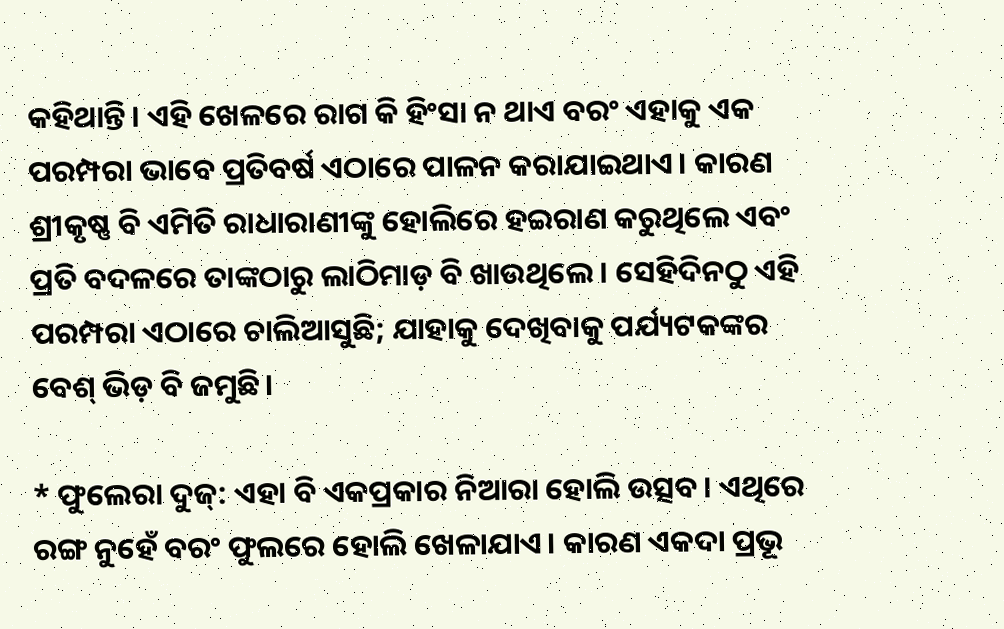କହିଥାନ୍ତି। ଏହି ଖେଳରେ ରାଗ କି ହିଂସା ନ ଥାଏ ବରଂ ଏହାକୁ ଏକ ପରମ୍ପରା ଭାବେ ପ୍ରତିବର୍ଷ ଏଠାରେ ପାଳନ କରାଯାଇଥାଏ। କାରଣ ଶ୍ରୀକୃଷ୍ଣ ବି ଏମିତି ରାଧାରାଣୀଙ୍କୁ ହୋଲିରେ ହଇରାଣ କରୁଥିଲେ ଏବଂ ପ୍ରତି ବଦଳରେ ତାଙ୍କଠାରୁ ଲାଠିମାଡ଼ ବି ଖାଉଥିଲେ। ସେହିଦିନଠୁ ଏହି ପରମ୍ପରା ଏଠାରେ ଚାଲିଆସୁଛି; ଯାହାକୁ ଦେଖିବାକୁ ପର୍ଯ୍ୟଟକଙ୍କର ବେଶ୍‌ ଭିଡ଼ ବି ଜମୁଛି।

* ଫୁଲେରା ଦୁଜ୍‌: ଏହା ବି ଏକପ୍ରକାର ନିଆରା ହୋଲି ଉତ୍ସବ। ଏଥିରେ ରଙ୍ଗ ନୁହେଁ ବରଂ ଫୁଲରେ ହୋଲି ଖେଳାଯାଏ। କାରଣ ଏକଦା ପ୍ରଭୂ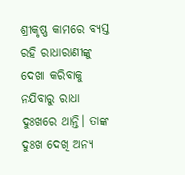ଶ୍ରୀକୃଷ୍ଣ କାମରେ ବ୍ୟସ୍ତ ରହି ରାଧାରାଣୀଙ୍କୁ ଦେଖା କରିବାକୁ ନଯିବାରୁ ରାଧା ଦୁଃଖରେ ଥାନ୍ତି। ତାଙ୍କ ଦୁଃଖ ଦେଖି ଅନ୍ୟ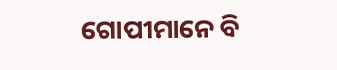ଗୋପୀମାନେ ବି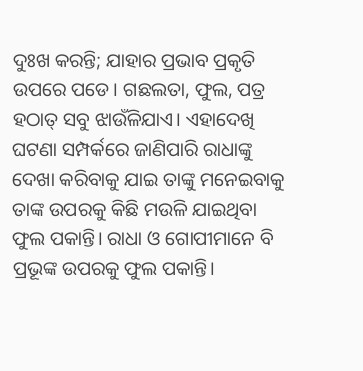ଦୁଃଖ କରନ୍ତି; ଯାହାର ପ୍ରଭାବ ପ୍ରକୃତି ଉପରେ ପଡେ। ଗଛଲତା, ଫୁଲ, ପତ୍ର ହଠାତ୍‌ ସବୁ ଝାଉଁଳିଯାଏ। ଏହାଦେଖି ଘଟଣା ସମ୍ପର୍କରେ ଜାଣିପାରି ରାଧାଙ୍କୁ ଦେଖା କରିବାକୁ ଯାଇ ତାଙ୍କୁ ମନେଇବାକୁ ତାଙ୍କ ଉପରକୁ କିଛି ମଉଳି ଯାଇଥିବା ଫୁଲ ପକାନ୍ତି। ରାଧା ଓ ଗୋପୀମାନେ ବି ପ୍ରଭୂଙ୍କ ଉପରକୁ ଫୁଲ ପକାନ୍ତି।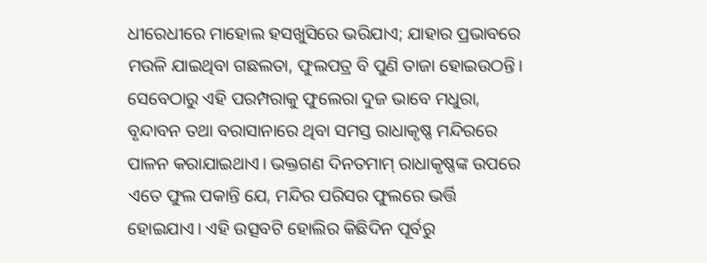ଧୀରେଧୀରେ ମାହୋଲ ହସଖୁସିରେ ଭରିଯାଏ; ଯାହାର ପ୍ରଭାବରେ ମଉଳି ଯାଇଥିବା ଗଛଲତା, ଫୁଲପତ୍ର ବି ପୁଣି ତାଜା ହୋଇଉଠନ୍ତି। ସେବେଠାରୁ ଏହି ପରମ୍ପରାକୁ ଫୁଲେରା ଦୁଜ ଭାବେ ମଧୁରା, ବୃନ୍ଦାବନ ତଥା ବରାସାନାରେ ଥିବା ସମସ୍ତ ରାଧାକୃଷ୍ଣ ମନ୍ଦିରରେ ପାଳନ କରାଯାଇଥାଏ। ଭକ୍ତଗଣ ଦିନତମାମ୍‌ ରାଧାକୃଷ୍ଣଙ୍କ ଉପରେ ଏତେ ଫୁଲ ପକାନ୍ତି ଯେ, ମନ୍ଦିର ପରିସର ଫୁଲରେ ଭର୍ତ୍ତି ହୋଇଯାଏ। ଏହି ଉତ୍ସବଟି ହୋଲିର କିଛିଦିନ ପୂର୍ବରୁ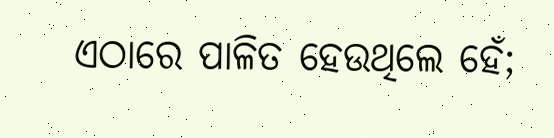ଏଠାରେ ପାଳିତ ହେଉଥିଲେ ହେଁ;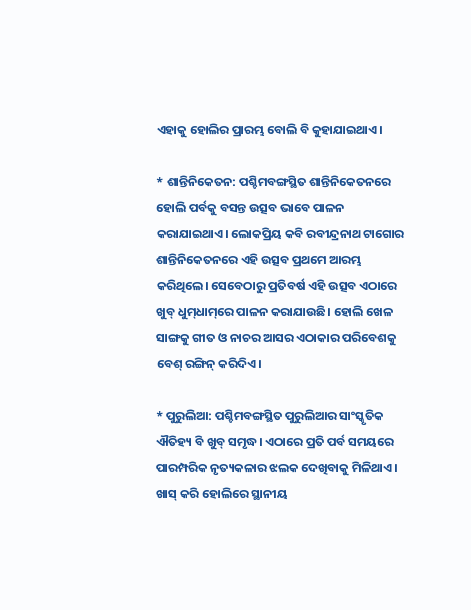ଏହାକୁ ହୋଲିର ପ୍ରାରମ୍ଭ ବୋଲି ବି କୁହାଯାଇଥାଏ।

* ଶାନ୍ତିନିକେତନ: ପଶ୍ଚିମବଙ୍ଗସ୍ଥିତ ଶାନ୍ତିନିକେତନରେ ହୋଲି ପର୍ବକୁ ବସନ୍ତ ଉତ୍ସବ ଭାବେ ପାଳନ କରାଯାଇଥାଏ। ଲୋକପ୍ରିୟ କବି ରବୀନ୍ଦ୍ରନାଥ ଟାଗୋର ଶାନ୍ତିନିକେତନରେ ଏହି ଉତ୍ସବ ପ୍ରଥମେ ଆରମ୍ଭ କରିଥିଲେ। ସେବେଠାରୁ ପ୍ରତିବର୍ଷ ଏହି ଉତ୍ସବ ଏଠାରେ ଖୁବ୍‌ ଧୁମ୍‌ଧାମ୍‌ରେ ପାଳନ କରାଯାଉଛି। ହୋଲି ଖେଳ ସାଙ୍ଗକୁ ଗୀତ ଓ ନାଚର ଆସର ଏଠାକାର ପରିବେଶକୁ ବେଶ୍‌ ରଙ୍ଗିନ୍‌ କରିଦିଏ।

* ପୁରୁଲିଆ: ପଶ୍ଚିମବଙ୍ଗସ୍ଥିତ ପୁରୁଲିଆର ସାଂସ୍କୃତିକ ଐତିହ୍ୟ ବି ଖୁବ୍‌ ସମୃଦ୍ଧ। ଏଠାରେ ପ୍ରତି ପର୍ବ ସମୟରେ ପାରମ୍ପରିକ ନୃତ୍ୟକଳାର ଝଲକ ଦେଖିବାକୁ ମିଳିଥାଏ। ଖାସ୍‌ କରି ହୋଲିରେ ସ୍ଥାନୀୟ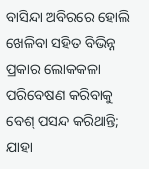ବାସିନ୍ଦା ଅବିରରେ ହୋଲି ଖେଳିବା ସହିତ ବିଭିନ୍ନ ପ୍ରକାର ଲୋକକଳା ପରିବେଷଣ କରିବାକୁ ବେଶ୍‌ ପସନ୍ଦ କରିଥାନ୍ତି; ଯାହା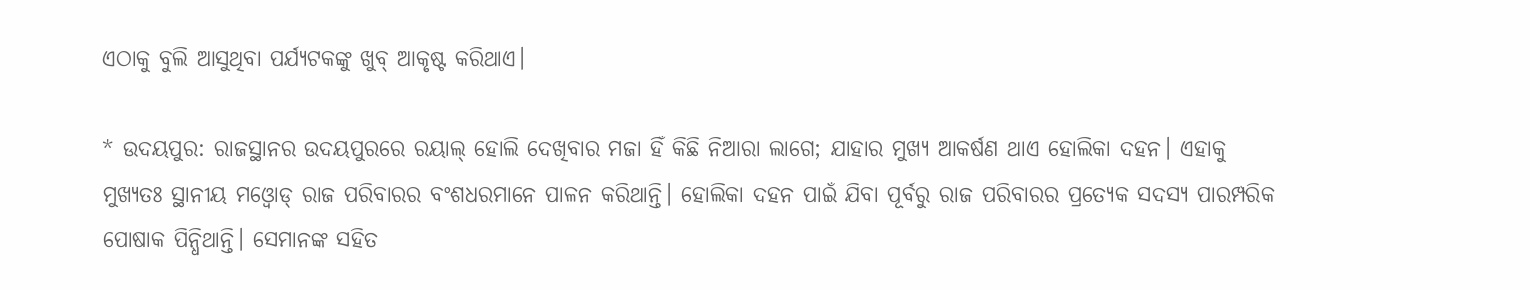ଏଠାକୁ ବୁଲି ଆସୁଥିବା ପର୍ଯ୍ୟଟକଙ୍କୁ ଖୁବ୍‌ ଆକୃଷ୍ଟ କରିଥାଏ।

* ଉଦୟପୁର: ରାଜସ୍ଥାନର ଉଦୟପୁରରେ ରୟାଲ୍‌ ହୋଲି ଦେଖିବାର ମଜା ହିଁ କିଛି ନିଆରା ଲାଗେ; ଯାହାର ମୁଖ୍ୟ ଆକର୍ଷଣ ଥାଏ ହୋଲିକା ଦହନ। ଏହାକୁ ମୁଖ୍ୟତଃ ସ୍ଥାନୀୟ ମଓ୍ବୋଡ୍‌ ରାଜ ପରିବାରର ବଂଶଧରମାନେ ପାଳନ କରିଥାନ୍ତି। ହୋଲିକା ଦହନ ପାଇଁ ଯିବା ପୂର୍ବରୁ ରାଜ ପରିବାରର ପ୍ରତ୍ୟେକ ସଦସ୍ୟ ପାରମ୍ପରିକ ପୋଷାକ ପିନ୍ଧିଥାନ୍ତି। ସେମାନଙ୍କ ସହିତ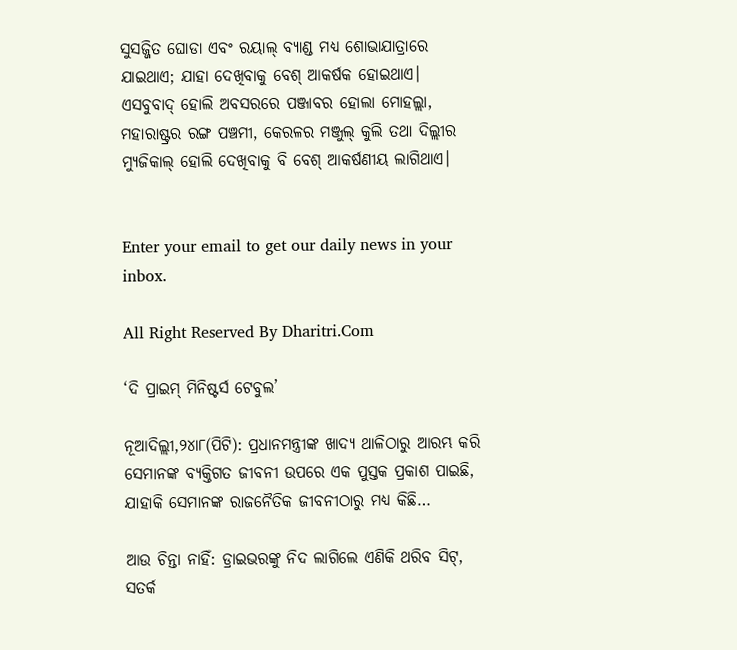ସୁସଜ୍ଜିତ ଘୋଡା ଏବଂ ରୟାଲ୍‌ ବ୍ୟାଣ୍ଡ ମଧ୍ୟ ଶୋଭାଯାତ୍ରାରେ ଯାଇଥାଏ; ଯାହା ଦେଖିବାକୁ ବେଶ୍‌ ଆକର୍ଷକ ହୋଇଥାଏ।
ଏସବୁବାଦ୍‌ ହୋଲି ଅବସରରେ ପଞ୍ଜାବର ହୋଲା ମୋହଲ୍ଲା, ମହାରାଷ୍ଟ୍ରର ରଙ୍ଗ ପଞ୍ଚମୀ, କେରଳର ମଞ୍ଜୁଲ୍‌ କୁଲି ତଥା ଦିଲ୍ଲୀର ମ୍ୟୁଜିକାଲ୍‌ ହୋଲି ଦେଖିବାକୁ ବି ବେଶ୍‌ ଆକର୍ଷଣୀୟ ଲାଗିଥାଏ।


Enter your email to get our daily news in your inbox.

All Right Reserved By Dharitri.Com

‘ଦି ପ୍ରାଇମ୍‌ ମିନିଷ୍ଟର୍ସ ଟେବୁଲ’

ନୂଆଦିଲ୍ଲୀ,୨୪ା୮(ପିଟି): ପ୍ରଧାନମନ୍ତ୍ରୀଙ୍କ ଖାଦ୍ୟ ଥାଳିଠାରୁ ଆରମ୍ଭ କରି ସେମାନଙ୍କ ବ୍ୟକ୍ତିଗତ ଜୀବନୀ ଉପରେ ଏକ ପୁସ୍ତକ ପ୍ରକାଶ ପାଇଛି, ଯାହାକି ସେମାନଙ୍କ ରାଜନୈତିକ ଜୀବନୀଠାରୁ ମଧ୍ୟ କିଛି…

ଆଉ ଚିନ୍ତା ନାହିଁ: ଡ୍ରାଇଭରଙ୍କୁ ନିଦ ଲାଗିଲେ ଏଣିକି ଥରିବ ସିଟ୍‌, ସତର୍କ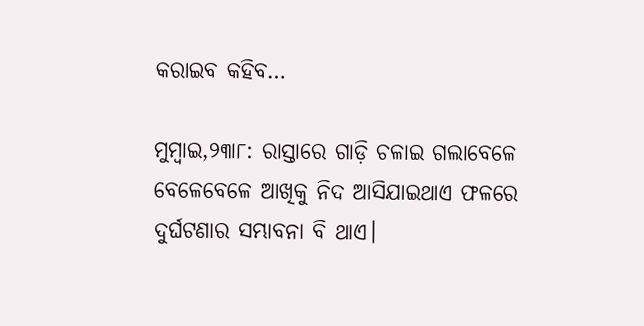କରାଇବ କହିବ…

ମୁମ୍ବାଇ,୨୩ା୮: ରାସ୍ତାରେ ଗାଡ଼ି ଚଳାଇ ଗଲାବେଳେ ବେଳେବେଳେ ଆଖିକୁ ନିଦ ଆସିଯାଇଥାଏ ଫଳରେ ଦୁର୍ଘଟଣାର ସମ୍ଭାବନା ବି ଥାଏ।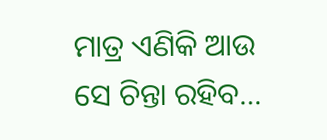ମାତ୍ର ଏଣିକି ଆଉ ସେ ଚିନ୍ତା ରହିବ…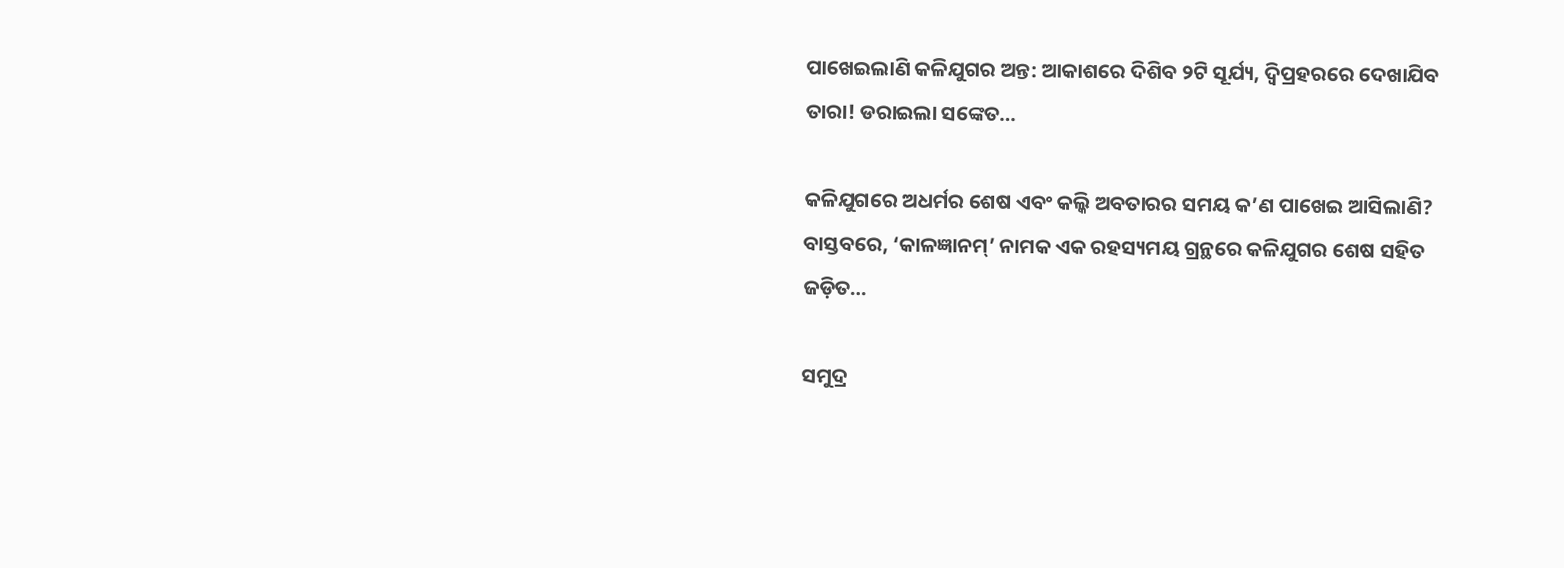ପାଖେଇଲାଣି କଳିଯୁଗର ଅନ୍ତ: ଆକାଶରେ ଦିଶିବ ୨ଟି ସୂର୍ଯ୍ୟ, ଦ୍ୱିପ୍ରହରରେ ଦେଖାଯିବ ତାରା! ଡରାଇଲା ସଙ୍କେତ…

କଳିଯୁଗରେ ଅଧର୍ମର ଶେଷ ଏବଂ କଲ୍କି ଅବତାରର ସମୟ କ’ଣ ପାଖେଇ ଆସିଲାଣି? ବାସ୍ତବରେ, ‘କାଳଜ୍ଞାନମ୍’ ନାମକ ଏକ ରହସ୍ୟମୟ ଗ୍ରନ୍ଥରେ କଳିଯୁଗର ଶେଷ ସହିତ ଜଡ଼ିତ…

ସମୁଦ୍ର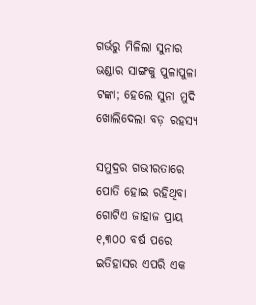ଗର୍ଭରୁ ମିଳିଲା ସୁନାର ଭଣ୍ଡାର ସାଙ୍ଗକୁ ପୁଳାପୁଳା ଟଙ୍କା; ହେଲେ ସୁନା ମୁଦି ଖୋଲିଦେଲା ବଡ଼ ରହସ୍ୟ

ସମୁଦ୍ରର ଗଭୀରତାରେ ପୋତି ହୋଇ ରହିଥିବା ଗୋଟିଏ ଜାହାଜ ପ୍ରାୟ ୧,୩୦୦ ବର୍ଷ ପରେ ଇତିହାସର ଏପରି ଏକ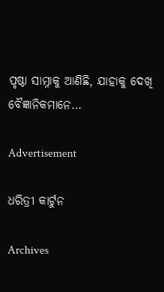ପୃଷ୍ଠା ସାମ୍ନାକୁ ଆଣିଛି, ଯାହାକୁ ଦେଖି ବୈଜ୍ଞାନିକମାନେ…

Advertisement

ଧରିତ୍ରୀ କାର୍ଟୁନ

Archives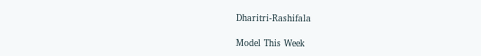Dharitri-Rashifala

Model This Week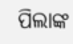ପିଲାଙ୍କ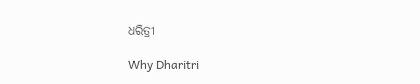ଧରିତ୍ରୀ

Why Dharitri